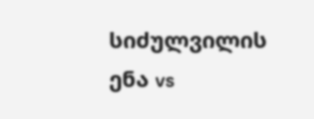სიძულვილის ენა vs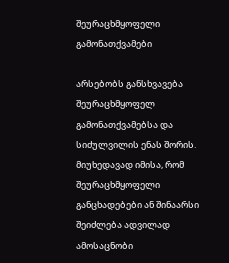შეურაცხმყოფელი გამონათქვამები

არსებობს განსხვავება შეურაცხმყოფელ გამონათქვამებსა და სიძულვილის ენას შორის. მიუხედავად იმისა, რომ შეურაცხმყოფელი განცხადებები ან შინაარსი შეიძლება ადვილად ამოსაცნობი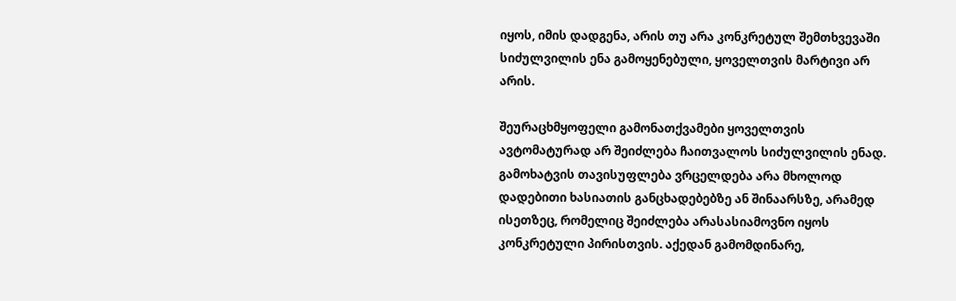იყოს, იმის დადგენა, არის თუ არა კონკრეტულ შემთხვევაში  სიძულვილის ენა გამოყენებული, ყოველთვის მარტივი არ არის.

შეურაცხმყოფელი გამონათქვამები ყოველთვის ავტომატურად არ შეიძლება ჩაითვალოს სიძულვილის ენად. გამოხატვის თავისუფლება ვრცელდება არა მხოლოდ დადებითი ხასიათის განცხადებებზე ან შინაარსზე, არამედ ისეთზეც, რომელიც შეიძლება არასასიამოვნო იყოს კონკრეტული პირისთვის. აქედან გამომდინარე,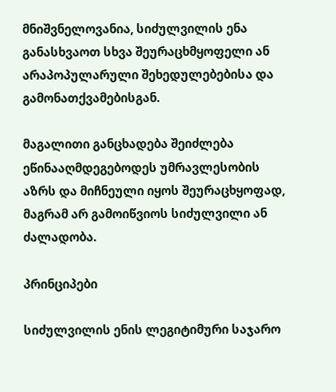მნიშვნელოვანია, სიძულვილის ენა განასხვაოთ სხვა შეურაცხმყოფელი ან არაპოპულარული შეხედულებებისა და გამონათქვამებისგან.

მაგალითი განცხადება შეიძლება ეწინააღმდეგებოდეს უმრავლესობის აზრს და მიჩნეული იყოს შეურაცხყოფად, მაგრამ არ გამოიწვიოს სიძულვილი ან ძალადობა.

პრინციპები

სიძულვილის ენის ლეგიტიმური საჯარო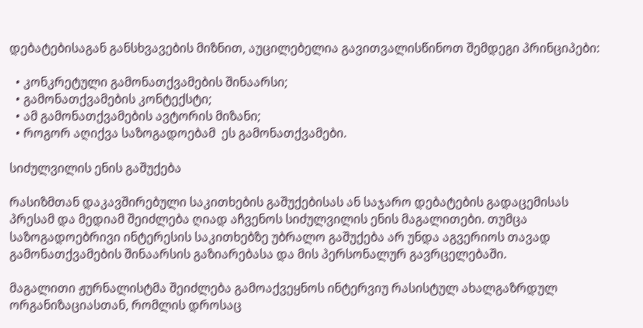დებატებისაგან განსხვავების მიზნით, აუცილებელია გავითვალისწინოთ შემდეგი პრინციპები:

  • კონკრეტული გამონათქვამების შინაარსი;
  • გამონათქვამების კონტექსტი;
  • ამ გამონათქვამების ავტორის მიზანი;
  • როგორ აღიქვა საზოგადოებამ  ეს გამონათქვამები.

სიძულვილის ენის გაშუქება

რასიზმთან დაკავშირებული საკითხების გაშუქებისას ან საჯარო დებატების გადაცემისას პრესამ და მედიამ შეიძლება ღიად აჩვენოს სიძულვილის ენის მაგალითები. თუმცა საზოგადოებრივი ინტერესის საკითხებზე უბრალო გაშუქება არ უნდა აგვერიოს თავად გამონათქვამების შინაარსის გაზიარებასა და მის პერსონალურ გავრცელებაში.

მაგალითი ჟურნალისტმა შეიძლება გამოაქვეყნოს ინტერვიუ რასისტულ ახალგაზრდულ ორგანიზაციასთან, რომლის დროსაც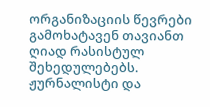ორგანიზაციის წევრები გამოხატავენ თავიანთ ღიად რასისტულ შეხედულებებს. ჟურნალისტი და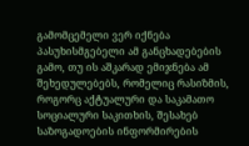გამომცემელი ვერ იქნება პასუხისმგებელი ამ განცხადებების გამო, თუ ის აშკარად ემიჯნება ამ შეხედულებებს, რომელიც რასიზმის, როგორც აქტუალური და საკამათო სოციალური საკითხის, შესახებ საზოგადოების ინფორმირების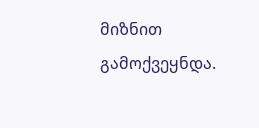მიზნით გამოქვეყნდა.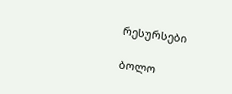რესურსები

ბოლო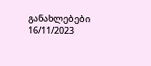განახლებები 16/11/2023